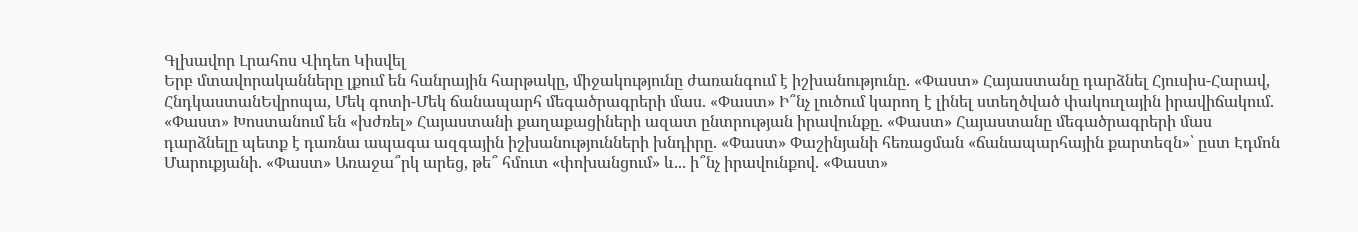Գլխավոր Լրահոս Վիդեո Կիսվել
Երբ մտավորականները լքում են հանրային հարթակը, միջակությունը ժառանգում է իշխանությունը. «Փաստ» Հայաստանը դարձնել Հյուսիս-Հարավ, ՀնդկաստանԵվրոպա, Մեկ գոտի-Մեկ ճանապարհ մեգածրագրերի մաս. «Փաստ» Ի՞նչ լուծում կարող է լինել ստեղծված փակուղային իրավիճակում. «Փաստ» Խոստանում են «խժռել» Հայաստանի քաղաքացիների ազատ ընտրության իրավունքը. «Փաստ» Հայաստանը մեգածրագրերի մաս դարձնելը պետք է դառնա ապագա ազգային իշխանությունների խնդիրը. «Փաստ» Փաշինյանի հեռացման «ճանապարհային քարտեզն»՝ ըստ Էդմոն Մարուքյանի. «Փաստ» Առաջա՞րկ արեց, թե՞ հմուտ «փոխանցում» և... ի՞նչ իրավունքով. «Փաստ»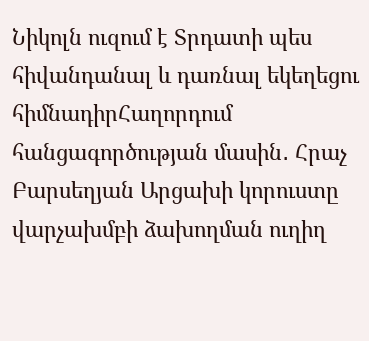Նիկոլն ուզում է Տրդատի պես հիվանդանալ և դառնալ եկեղեցու հիմնադիրՀաղորդում հանցագործության մասին․ Հրաչ Բարսեղյան Արցախի կորուստը վարչախմբի ձախողման ուղիղ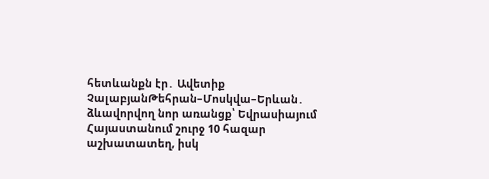հետևանքն էր․ Ավետիք ՉալաբյանԹեհրան–Մոսկվա–Երևան․ ձևավորվող նոր առանցք՝ Եվրասիայում Հայաստանում շուրջ 10 հազար աշխատատեղ, իսկ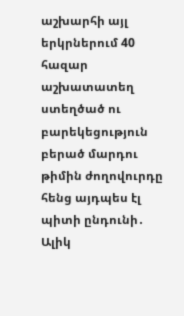աշխարհի այլ երկրներում 40 հազար աշխատատեղ ստեղծած ու բարեկեցություն բերած մարդու թիմին ժողովուրդը հենց այդպես էլ պիտի ընդունի․ Ալիկ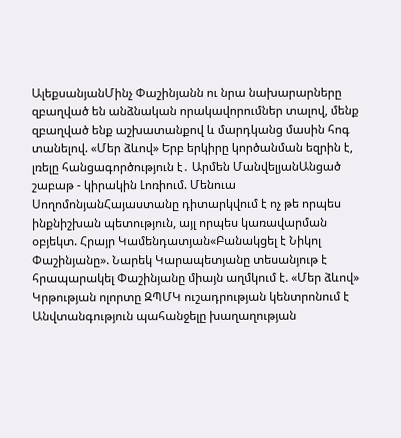ԱլեքսանյանՄինչ Փաշինյանն ու նրա նախարարները զբաղված են անձնական որակավորումներ տալով, մենք զբաղված ենք աշխատանքով և մարդկանց մասին հոգ տանելով. «Մեր ձևով» Երբ երկիրը կործանման եզրին է, լռելը հանցագործություն է․ Արմեն ՄանվելյանԱնցած շաբաթ - կիրակին Լոռիում. Մենուա ՍողոմոնյանՀայաստանը դիտարկվում է ոչ թե որպես ինքնիշխան պետություն, այլ որպես կառավարման օբյեկտ. Հրայր Կամենդատյան«Բանակցել է Նիկոլ Փաշինյանը». Նարեկ Կարապետյանը տեսանյութ է հրապարակել Փաշինյանը միայն աղմկում է. «Մեր ձևով» Կրթության ոլորտը ԶՊՄԿ ուշադրության կենտրոնում է Անվտանգություն պահանջելը խաղաղության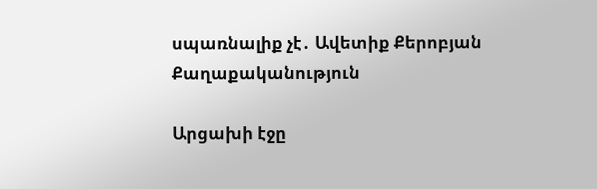սպառնալիք չէ․ Ավետիք Քերոբյան
Քաղաքականություն

Արցախի էջը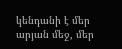կենդանի է մեր արյան մեջ, մեր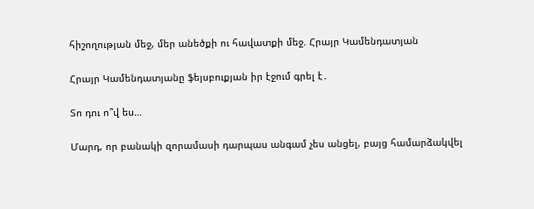հիշողության մեջ, մեր անեծքի ու հավատքի մեջ. Հրայր Կամենդատյան

Հրայր Կամենդատյանը ֆեյսբուքյան իր էջում գրել է․

Տո դու ո՞վ ես…

Մարդ, որ բանակի զորամասի դարպաս անգամ չես անցել, բայց համարձակվել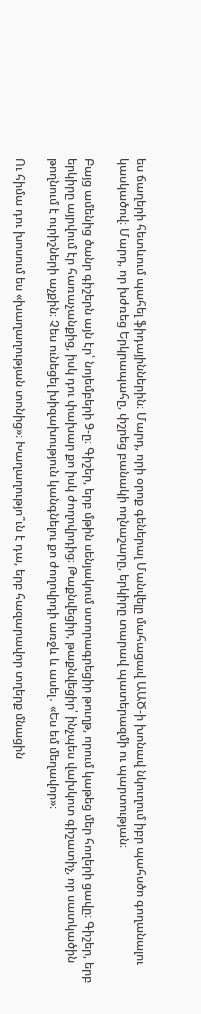ես ճաղերի հետևում պահել ֆիդայիններին։ Մարդ, որի օրոք գեներալ Մանվելը մահացավ ԱԱԾ-ի խոնավ նկուղում իբր պահսծո գողանալու կասկածով։ Մարդ, որ խժռեց Երկրապահը, փշրեց բանակի ողնաշարը, երկիրը տարավ պատերազմի ու պարտության։

Բայց ամենից ծանր գիշերն այն էր՝ նոյեմբերի 9-ը։ Գիշեր, երբ մթին սենյակում ստորագրեցիր թուղթ, որում կաթեց մեր հողերի ցավը։ Գիշեր, երբ երկիրը այրվում էր հառաչանքից, իսկ դու փախար քո իսկ ժողովրդից։ Թաքնվեցիր, թաքնվեցիր՝ ինչպես վախկոտ գիշատիչ, որ սատկածին թողնում է ուրիշների աչքին։ Չես ունեցել խիզախություն կանգնելու քո ժողովրդի առջև և ասել․ «Ես եմ մեղավոր»։

Ու հիմա դու խոսում ես «խաղաղության տոնից»։ Խաղաղությո՞ւն է դա, երբ հազարավոր տղերք մնացին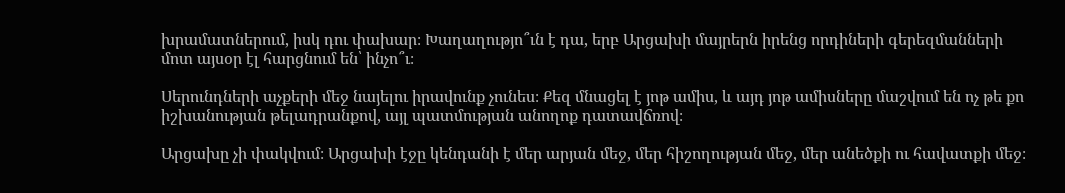խրամատներում, իսկ դու փախար։ Խաղաղությո՞ւն է դա, երբ Արցախի մայրերն իրենց որդիների գերեզմանների մոտ այսօր էլ հարցնում են՝ ինչո՞ւ։

Սերունդների աչքերի մեջ նայելու իրավունք չունես։ Քեզ մնացել է յոթ ամիս, և այդ յոթ ամիսները մաշվում են ոչ թե քո իշխանության թելադրանքով, այլ պատմության անողոք դատավճռով։

Արցախը չի փակվում։ Արցախի էջը կենդանի է մեր արյան մեջ, մեր հիշողության մեջ, մեր անեծքի ու հավատքի մեջ։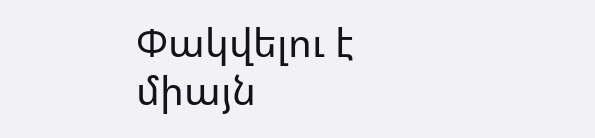Փակվելու է միայն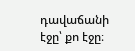դավաճանի էջը՝ քո էջը։